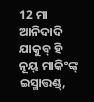12 ମା ଆନିଦାଦି ଯାକୁବ୍ ହି ନୂୟ୍ ମାକିଂଙ୍କ୍ ଇସ୍ମାତ୍ତଣ୍ଡ୍,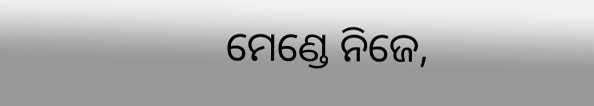ମେଣ୍ଡେ ନିଜେ,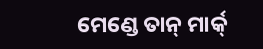ମେଣ୍ଡେ ତାନ୍ ମାର୍କ୍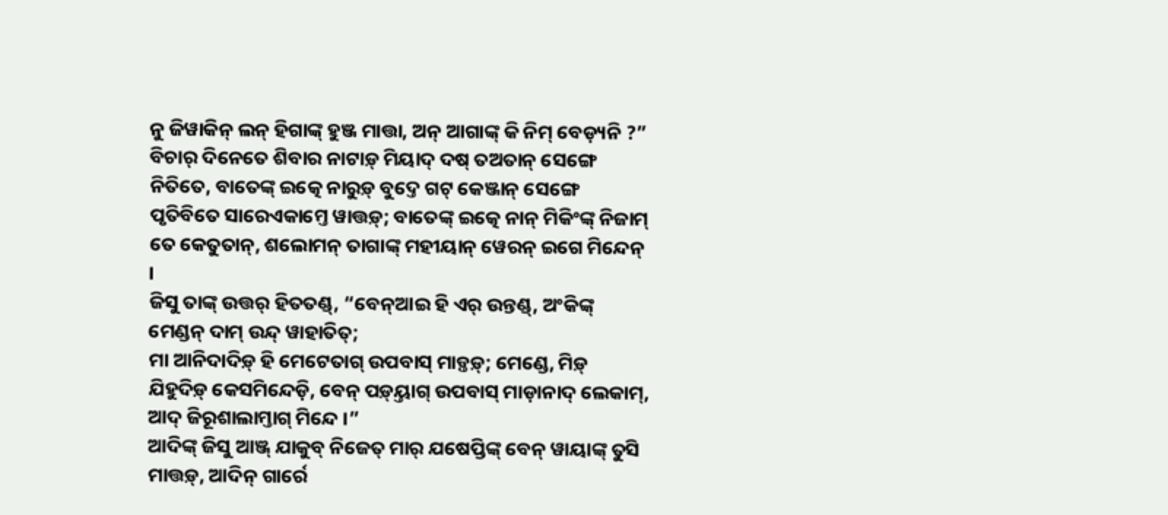ନୁ ଜିୱାକିନ୍ ଲନ୍ ହିଗାଙ୍କ୍ ହୁଞ୍ଜ ମାତ୍ତା, ଅନ୍ ଆଗାଙ୍କ୍ କି ନିମ୍ ବେଡ଼୍ୟନି ?”
ବିଚାର୍ ଦିନେତେ ଶିବାର ନାଟାଡ଼୍ ମିୟାଦ୍ ଦଷ୍ ତଅତାନ୍ ସେଙ୍ଗେ ନିତିତେ, ବାତେଙ୍କ୍ ଇତ୍କେ ନାରୁଡ଼୍ ବୁଦ୍ତେ ଗଟ୍ କେଞ୍ଜାନ୍ ସେଙ୍ଗେ ପୃତିବିତେ ସାରେଏକାମ୍ତେ ୱାତ୍ତଡ଼୍; ବାତେଙ୍କ୍ ଇତ୍କେ ନାନ୍ ମିକିଂଙ୍କ୍ ନିଜାମ୍ ତେ କେତୁତାନ୍, ଶଲୋମନ୍ ତାଗାଙ୍କ୍ ମହୀୟାନ୍ ୱେରନ୍ ଇଗେ ମିନ୍ଦେନ୍ ।
ଜିସୁ ତାଙ୍କ୍ ଉତ୍ତର୍ ହିତତଣ୍ଡ୍, “ବେନ୍ଆଇ ହି ଏର୍ ଉନ୍ତଣ୍ଡ୍, ଅଂକିଙ୍କ୍ ମେଣ୍ଡନ୍ ଦାମ୍ ଉନ୍ଦ୍ ୱାହାତିତ୍;
ମା ଆନିଦାଦିଡ଼୍ ହି ମେଟେତାଗ୍ ଉପବାସ୍ ମାଡ଼୍ତଡ଼୍; ମେଣ୍ଡେ, ମିଡ଼୍ ଯିହୁଦିଡ଼୍ କେସମିନ୍ଦେଡ଼ି, ବେନ୍ ପଡ଼୍ୟ୍ତାଗ୍ ଉପବାସ୍ ମାଡ଼ାନାଦ୍ ଲେକାମ୍, ଆଦ୍ ଜିରୂଶାଲାମ୍ତାଗ୍ ମିନ୍ଦେ ।”
ଆଦିଙ୍କ୍ ଜିସୁ ଆଞ୍ଜ୍ ଯାକୁବ୍ ନିଜେତ୍ ମାର୍ ଯଷେପ୍ତିଙ୍କ୍ ବେନ୍ ୱାୟାଙ୍କ୍ ତୁସି ମାତ୍ତଡ଼୍, ଆଦିନ୍ ଗାର୍ରେ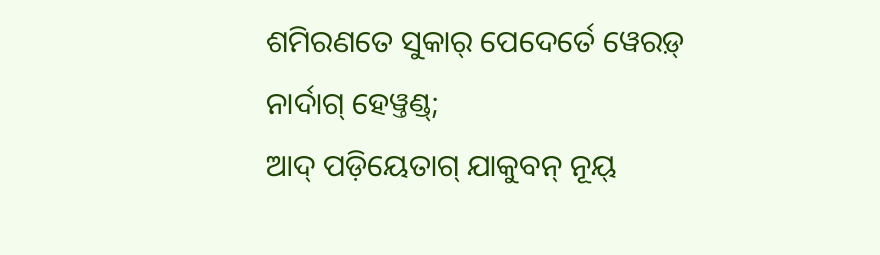ଶମିରଣତେ ସୁକାର୍ ପେଦେର୍ତେ ୱେରଡ଼୍ ନାର୍ଦାଗ୍ ହେୱ୍ତଣ୍ଡ୍;
ଆଦ୍ ପଡ଼ିୟେତାଗ୍ ଯାକୁବନ୍ ନୂୟ୍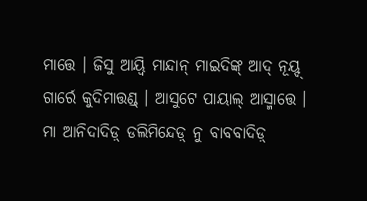ମାତ୍ତେ । ଜିସୁ ଆୟ୍ୱି ମାନ୍ଦାନ୍ ମାଇଦିଙ୍କ୍ ଆଦ୍ ନୂୟ୍ଦ୍ ଗାର୍ରେ କୁଦିମାତ୍ତଣ୍ଡ୍ । ଆସୁଟେ ପାୟାଲ୍ ଆସ୍ମାତ୍ତେ ।
ମା ଆନିଦାଦିଡ଼୍ ଡଲିମିନ୍ଦେଡ଼୍ ନୁ ବାବବାଦିଡ଼୍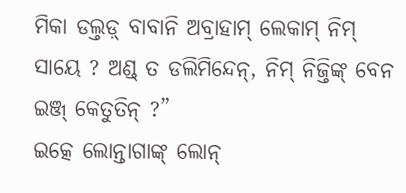ମିକା ଡଲ୍ତଡ଼୍ ବାବାନି ଅବ୍ରାହାମ୍ ଲେକାମ୍ ନିମ୍ ସାୟେ ? ଅଣ୍ଡ୍ ତ ଡଲିମିନ୍ଦେନ୍, ନିମ୍ ନିଜ୍ତିଙ୍କ୍ ବେନ ଇଞ୍ଜ୍ କେତୁତିନ୍ ?”
ଇତ୍କେ ଲୋନ୍ତାଗାଙ୍କ୍ ଲୋନ୍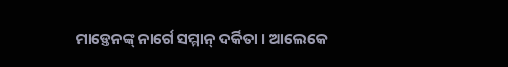ମାଡ଼୍ତେନଙ୍କ୍ ନାର୍ଗେ ସମ୍ମାନ୍ ଦର୍କିତା । ଆଲେକେ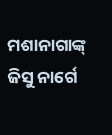ମଶାନାଗାଙ୍କ୍ ଜିସୁ ନାର୍ଗେ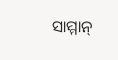ସାମ୍ମାନ୍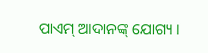ପାଏମ୍ ଆଦାନଙ୍କ୍ ଯୋଗ୍ୟ ।